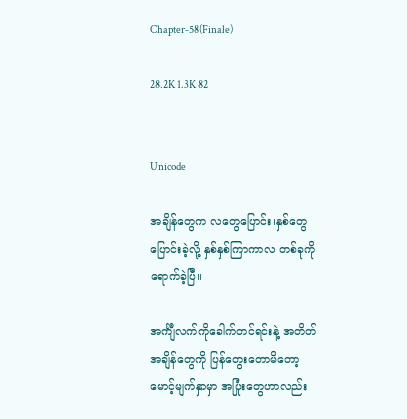Chapter-58(Finale)

28.2K 1.3K 82


Unicode

အချိန်တွေက လတွေပြောင်း၊နှစ်တွေ
ပြောင်းခဲ့လို့ နှစ်နှစ်ကြာကာလ တစ်ခုကို
ရောက်ခဲ့ပြီ။

အင်္ကျီလက်ကိုခေါက်တင်ရင်းနဲ့ အတိတ်
အချိန်တွေကို ပြန်တွေးတောမိတော့
မောင့်မျက်နှာမှာ အပြုံးတွေဟာလည်း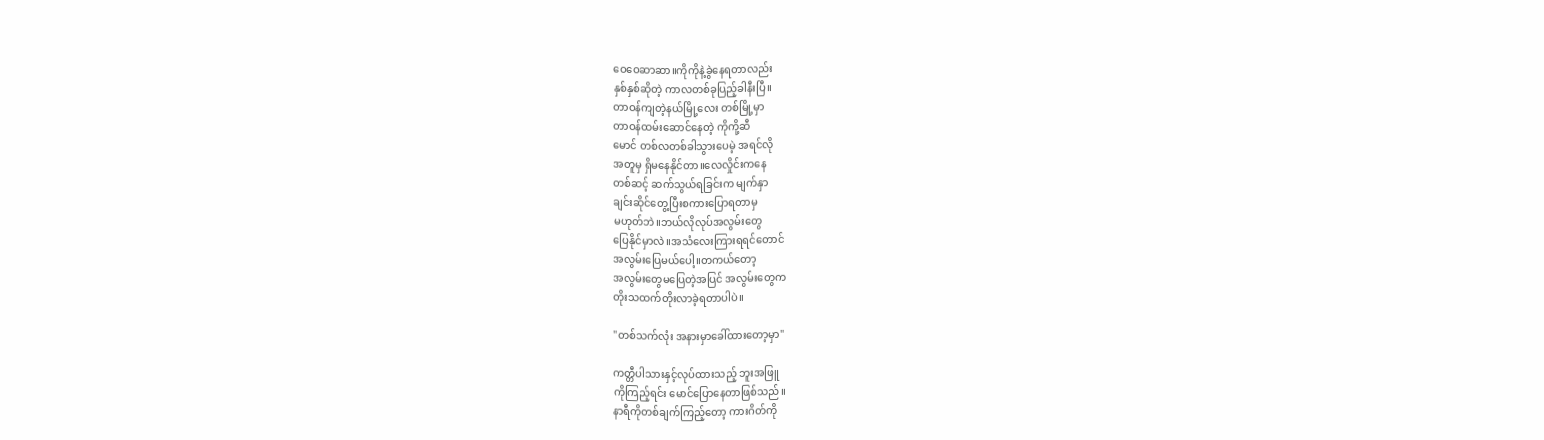ဝေဝေဆာဆာ။ကိုကိုနဲ့ခွဲနေရတာလည်း
နှစ်နှစ်ဆိုတဲ့ ကာလတစ်ခုပြည့်ခါနီးပြီ။
တာဝန်ကျတဲ့နယ်မြို့လေး တစ်မြို့မှာ
တာဝန်ထမ်းဆောင်နေတဲ့ ကိုကို့ဆီ
မောင် တစ်လတစ်ခါသွားပေမဲ့ အရင်လို
အတူမှ ရှိမနေနိုင်တာ။လေလှိုင်းကနေ
တစ်ဆင့် ဆက်သွယ်ရခြင်းက မျက်နှာ
ချင်းဆိုင်တွေ့ပြီးစကားပြောရတာမှ
မဟုတ်ဘဲ။ဘယ်လိုလုပ်အလွမ်းတွေ
ပြေနိုင်မှာလဲ။အသံလေးကြားရရင်တောင်
အလွမ်းပြေမယ်ပေါ့။တကယ်တော့
အလွမ်းတွေမပြေတဲ့အပြင် အလွမ်းတွေက
တိုးသထက်တိုးလာခဲ့ရတာပါပဲ။

"တစ်သက်လုံး အနားမှာခေါ်ထားတော့မှာ"

ကတ္တီပါသားနှင့်လုပ်ထားသည့် ဘူးအဖြူ
ကိုကြည့်ရင်း မောင်ပြောနေတာဖြစ်သည်။
နာရီကိုတစ်ချက်ကြည့်တော့ ကားဂိတ်ကို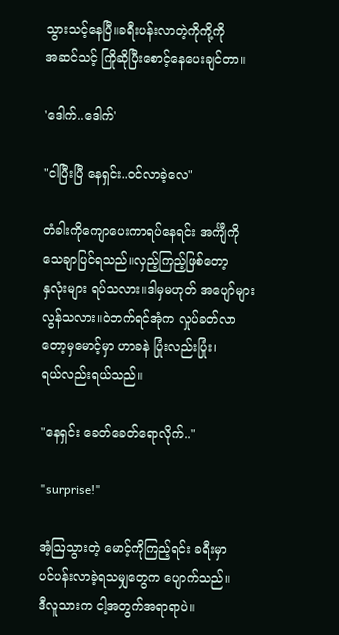သွားသင့်နေပြီ။ခရီးပန်းလာတဲ့ကိုကို့ကို
အဆင်သင့် ကြိုဆိုပြီးစောင့်နေပေးချင်တာ။

'ဒေါက်..ဒေါက်'

"ငါပြီးပြီ နေရှင်း..ဝင်လာခဲ့လေ"

တံခါးကိုကျောပေးကာရပ်နေရင်း အင်္ကျီကို
သေချာပြင်ရသည်။လှည့်ကြည့်ဖြစ်တော့
နှလုံးများ ရပ်သလား။ဒါမှမဟုတ် အပျော်များ
လွန်သလား။ဝဲဘက်ရင်အုံက လှုပ်ခတ်လာ
တော့မှမောင့်မှာ ဟာခနဲ ပြုံးလည်းပြုံး၊
ရယ်လည်းရယ်သည်။

"နေရှင်း ခေတ်ခေတ်ရောလိုက်.."

"surprise!"

အံ့ဩသွားတဲ့ မောင့်ကိုကြည့်ရင်း ခရီးမှာ
ပင်ပန်းလာခဲ့ရသမျှတွေက ပျောက်သည်။
ဒီလူသားက ငါ့အတွက်အရာရာပဲ။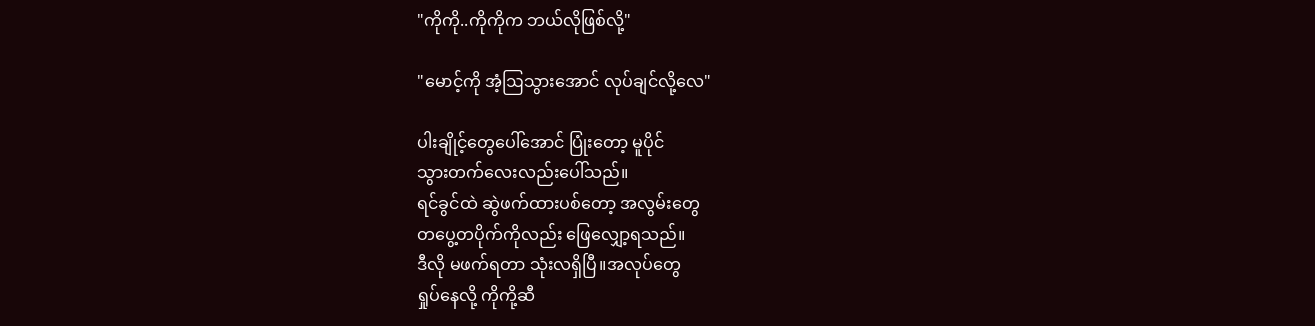"ကိုကို..ကိုကိုက ဘယ်လိုဖြစ်လို့"

"မောင့်ကို အံ့ဩသွားအောင် လုပ်ချင်လို့လေ"

ပါးချိုင့်တွေပေါ်အောင် ပြုံးတော့ မူပိုင်
သွားတက်လေးလည်းပေါ်သည်။
ရင်ခွင်ထဲ ဆွဲဖက်ထားပစ်တော့ အလွမ်းတွေ
တပွေ့တပိုက်ကိုလည်း ဖြေလျှော့ရသည်။
ဒီလို မဖက်ရတာ သုံးလရှိပြီ။အလုပ်တွေ
ရှုပ်နေလို့ ကိုကို့ဆီ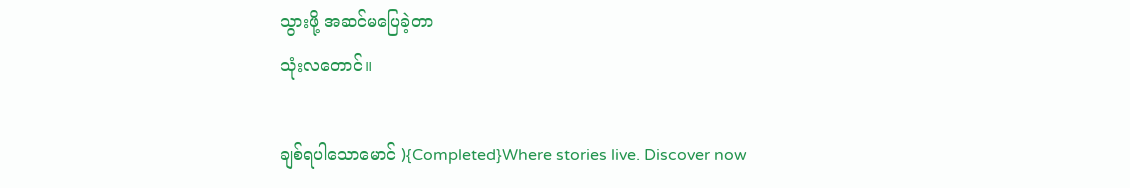သွားဖို့ အဆင်မပြေခဲ့တာ
သုံးလတောင်။

ချစ်ရပါသောမောင် ){Completed}Where stories live. Discover now